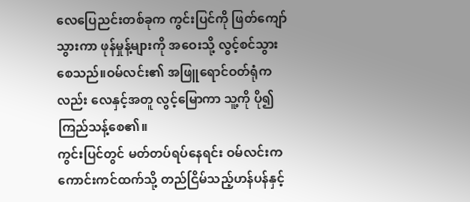လေပြေညင်းတစ်ခုက ကွင်းပြင်ကို ဖြတ်ကျော်သွားကာ ဖုန်မှုန့်များကို အဝေးသို့ လွင့်စင်သွားစေသည်။ဝမ်လင်း၏ အဖြူရောင်ဝတ်ရုံကလည်း လေနှင့်အတူ လွင့်မြောကာ သူ့ကို ပို၍ကြည်သန့်စေ၏။
ကွင်းပြင်တွင် မတ်တပ်ရပ်နေရင်း ဝမ်လင်းက ကောင်းကင်ထက်သို့ တည်ငြိမ်သည့်ဟန်ပန်နှင့်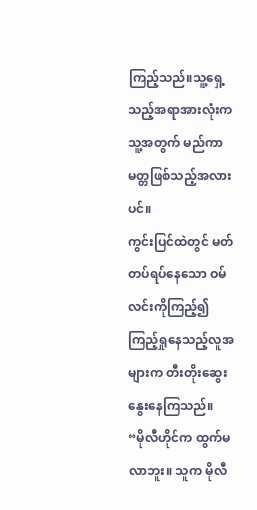ကြည့်သည်။သူ့ရှေ့သည့်အရာအားလုံးက သူ့အတွက် မည်ကာမတ္တဖြစ်သည့်အလားပင်။
ကွင်းပြင်ထဲတွင် မတ်တပ်ရပ်နေသော ဝမ်လင်းကိုကြည့်၍ ကြည့်ရှုနေသည့်လူအများက တီးတိုးဆွေးနွေးနေကြသည်။
“မိုလီဟိုင်က ထွက်မလာဘူး။ သူက မိုလီ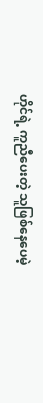ဟိုင်ရဲ့ ကူညီပေးတဲ့ သူဖြစ်နေပေမဲ့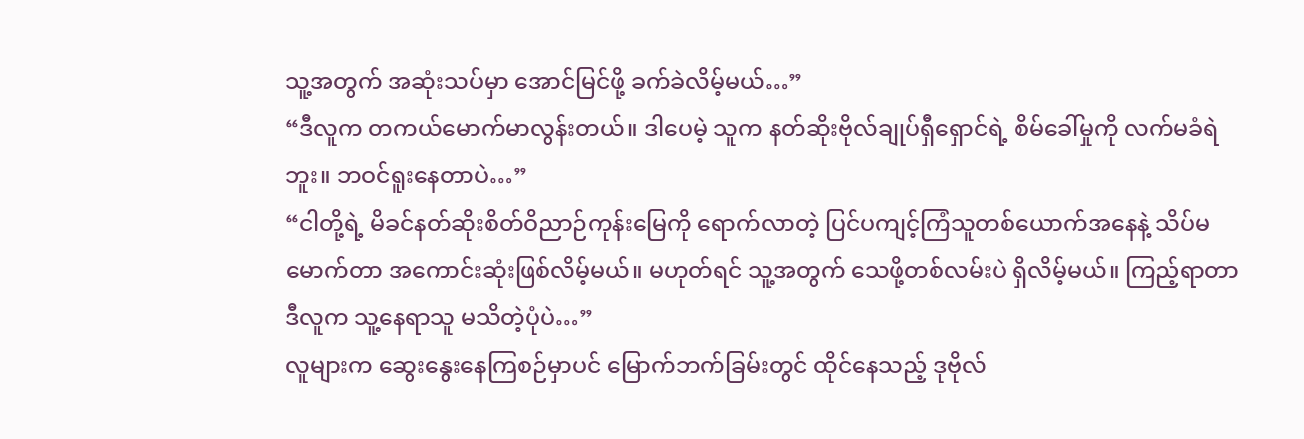သူ့အတွက် အဆုံးသပ်မှာ အောင်မြင်ဖို့ ခက်ခဲလိမ့်မယ်…”
“ဒီလူက တကယ်မောက်မာလွန်းတယ်။ ဒါပေမဲ့ သူက နတ်ဆိုးဗိုလ်ချုပ်ရှီရှောင်ရဲ့ စိမ်ခေါ်မှုကို လက်မခံရဲဘူး။ ဘဝင်ရူးနေတာပဲ…”
“ငါတို့ရဲ့ မိခင်နတ်ဆိုးစိတ်ဝိညာဉ်ကုန်းမြေကို ရောက်လာတဲ့ ပြင်ပကျင့်ကြံသူတစ်ယောက်အနေနဲ့ သိပ်မမောက်တာ အကောင်းဆုံးဖြစ်လိမ့်မယ်။ မဟုတ်ရင် သူ့အတွက် သေဖို့တစ်လမ်းပဲ ရှိလိမ့်မယ်။ ကြည့်ရာတာ ဒီလူက သူ့နေရာသူ မသိတဲ့ပုံပဲ…”
လူများက ဆွေးနွေးနေကြစဉ်မှာပင် မြောက်ဘက်ခြမ်းတွင် ထိုင်နေသည့် ဒုဗိုလ်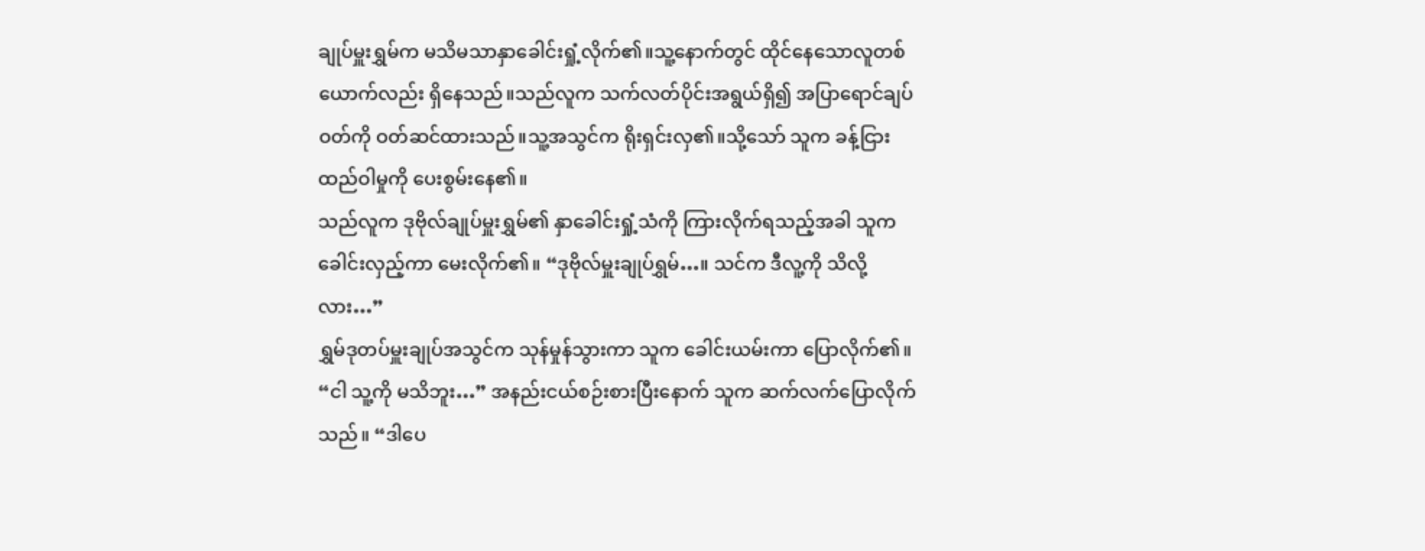ချုပ်မှူးရွှမ်က မသိမသာနှာခေါင်းရှုံ့လိုက်၏။သူ့နောက်တွင် ထိုင်နေသောလူတစ်ယောက်လည်း ရှိနေသည်။သည်လူက သက်လတ်ပိုင်းအရွယ်ရှိ၍ အပြာရောင်ချပ်ဝတ်ကို ဝတ်ဆင်ထားသည်။သူ့အသွင်က ရိုးရှင်းလှ၏။သို့သော် သူက ခန့်ငြားထည်ဝါမှုကို ပေးစွမ်းနေ၏။
သည်လူက ဒုဗိုလ်ချုပ်မှူးရွှမ်၏ နှာခေါင်းရှုံ့သံကို ကြားလိုက်ရသည့်အခါ သူက ခေါင်းလှည့်ကာ မေးလိုက်၏။ “ဒုဗိုလ်မှူးချုပ်ရွှမ်…။ သင်က ဒီလူ့ကို သိလို့လား…”
ရွှမ်ဒုတပ်မှူးချုပ်အသွင်က သုန်မှုန်သွားကာ သူက ခေါင်းယမ်းကာ ပြောလိုက်၏။ “ငါ သူ့ကို မသိဘူး…” အနည်းငယ်စဉ်းစားပြီးနောက် သူက ဆက်လက်ပြောလိုက်သည်။ “ဒါပေ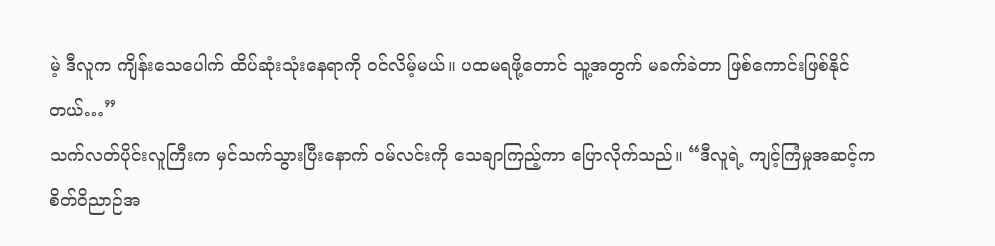မဲ့ ဒီလူက ကျိန်းသေပေါက် ထိပ်ဆုံးသုံးနေရာကို ဝင်လိမ့်မယ်။ ပထမရဖို့တောင် သူ့အတွက် မခက်ခဲတာ ဖြစ်ကောင်းဖြစ်နိုင်တယ်…”
သက်လတ်ပိုင်းလူကြီးက မှင်သက်သွားပြီးနောက် ဝမ်လင်းကို သေချာကြည့်ကာ ပြောလိုက်သည်။ “ဒီလူရဲ့ ကျင့်ကြံမှုအဆင့်က စိတ်ဝိညာဉ်အ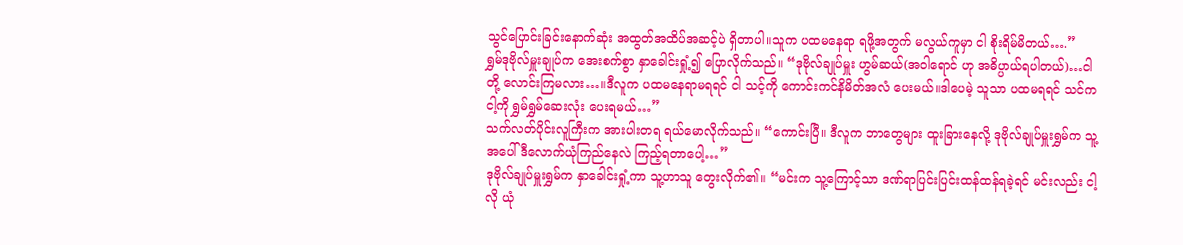သွင်ပြောင်းခြင်းနောက်ဆုံး အထွတ်အထိပ်အဆင့်ပဲ ရှိတာပါ။သူက ပထမနေရာ ရဖို့အတွက် မလွယ်ကူမှာ ငါ စိုးရိမ်မိတယ်….”
ရွှမ်ဒုဗိုလ်မှူးချုပ်က အေးစက်စွာ နှာခေါင်းရှုံ့၍ ပြောလိုက်သည်။ “ဒုဗိုလ်ချုပ်မှူး ဟွမ်ဆယ်(အဝါရောင် ဟု အဓိပ္ပာယ်ရပါတယ်)…ငါတို့ လောင်းကြမလား…။ဒီလူက ပထမနေရာမရရင် ငါ သင့်ကို ကောင်းကင်နိမိတ်အလံ ပေးမယ်။ဒါပေမဲ့ သူသာ ပထမရရင် သင်က ငါ့ကို ရွှမ်ရွှမ်ဆေးလုံး ပေးရမယ်…”
သက်လတ်ပိုင်းလူကြီးက အားပါးတရ ရယ်မောလိုက်သည်။ “ကောင်းပြီ။ ဒီလူက ဘာတွေများ ထူးခြားနေလို့ ဒုဗိုလ်ချုပ်မှူးရွှမ်က သူ့အပေါ် ဒီလောက်ယုံကြည်နေလဲ ကြည့်ရတာပေါ့…”
ဒုဗိုလ်ချုပ်မှူးရွှမ်က နှာခေါင်းရှုံ့ကာ သူ့ဟာသူ တွေးလိုက်၏။ “မင်းက သူ့ကြောင့်သာ ဒဏ်ရာပြင်းပြင်းထန်ထန်ရခဲ့ရင် မင်းလည်း ငါ့လို ယုံ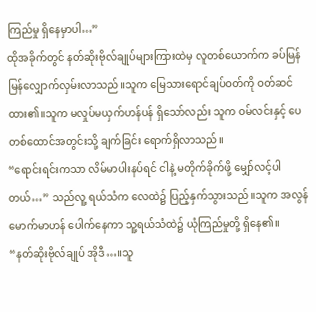ကြည်မှု ရှိနေမှာပါ…”
ထိုအခိုက်တွင် နတ်ဆိုးဗိုလ်ချုပ်များကြားထဲမှ လူတစ်ယောက်က ခပ်မြန်မြန်လျှောက်လှမ်းလာသည်။သူက မြေသားရောင်ချပ်ဝတ်ကို ဝတ်ဆင်ထား၏။သူက မလှုပ်မယှက်ဟန်ပန် ရှိသော်လည်း သူက ဝမ်လင်းနှင့် ပေတစ်ထောင်အတွင်းသို့ ချက်ခြင်း ရောက်ရှိလာသည်။
“ရောင်းရင်းကသာ လိမ်မာပါးနပ်ရင် ငါနဲ့ မတိုက်ခိုက်ဖို့ မျှော်လင့်ပါတယ်…” သည်လူ့ ရယ်သံက လေထဲ၌ ပြည့်နှက်သွားသည်။သူက အလွန်မောက်မာဟန် ပေါက်နေကာ သူ့ရယ်သံထဲ၌ ယုံကြည်မှုတို့ ရှိနေ၏။
“နတ်ဆိုးဗိုလ်ချုပ် အိုဒီ…။သူ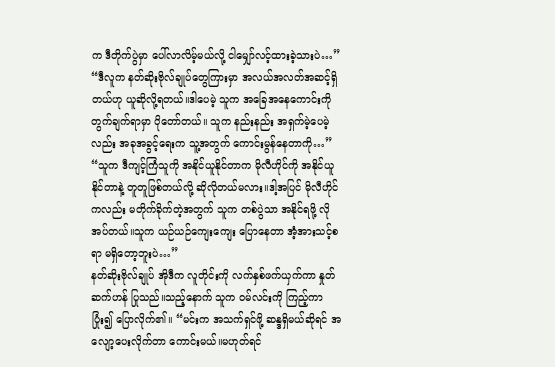က ဒီတိုက်ပွဲမှာ ပေါ်လာလိမ့်မယ်လို့ ငါမျှော်လင့်ထားခဲ့သားပဲ…”
“ဒီလူက နတ်ဆိုးဗိုလ်ချုပ်တွေကြားမှာ အလယ်အလတ်အဆင့်ရှိတယ်ဟု ယူဆိုလို့ရတယ်။ဒါပေမဲ့ သူက အခြေအနေကောင်းကို တွက်ချက်ရာမှာ ပိုတော်တယ်။ သူက နည်းနည်း အရှက်မဲ့ပေမဲ့လည်း အခုအခွင့်ရေးက သူ့အတွက် ကောင်းမွန်နေတာကို…”
“သူက ဒီကျင့်ကြံသူကို အနိုင်ယူနိုင်တာက မိုလီဟိုင်ကို အနိုင်ယူနိုင်တာနဲ့ တူတူဖြစ်တယ်လို့ ဆိုလိုတယ်မလား။ဒါ့အပြင် မိုလီဟိုင်ကလည်း မတိုက်ခိုက်တဲ့အတွက် သူက တစ်ပွဲသာ အနိုင်ရဖို့ လိုအပ်တယ်။သူက ယဉ်ယဉ်ကျေးကျေး ပြောနေတာ အံ့အားသင့်စရာ မရှိတော့ဘူးပဲ…”
နတ်ဆိုးဗိုလ်ချုပ် အိုဒီက လူတိုင်းကို လက်နှစ်ဖက်ယှက်ကာ နှုတ်ဆက်ဟန် ပြုသည်။သည့်နောက် သူက ဝမ်လင်းကို ကြည့်ကာ ပြုံး၍ ပြောလိုက်၏။ “မင်းက အသက်ရှင်ဖို့ ဆန္ဒရှိမယ်ဆိုရင် အလျော့ပေးလိုက်တာ ကောင်းမယ်။မဟုတ်ရင်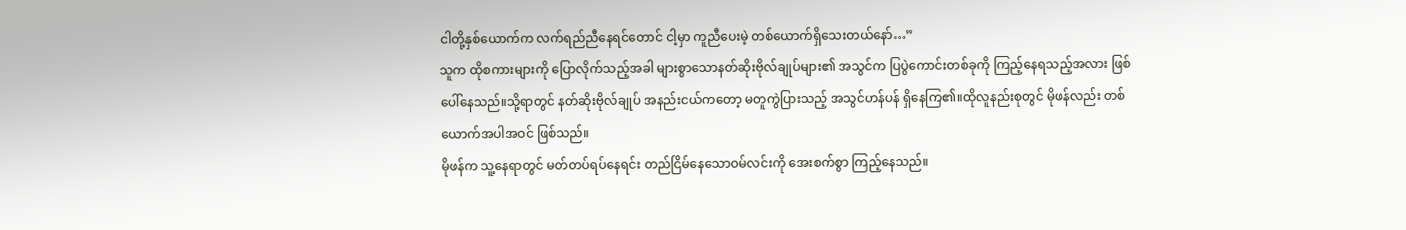ငါတို့နှစ်ယောက်က လက်ရည်ညီနေရင်တောင် ငါ့မှာ ကူညီပေးမဲ့ တစ်ယောက်ရှိသေးတယ်နော်…”
သူက ထိုစကားများကို ပြောလိုက်သည့်အခါ များစွာသောနတ်ဆိုးဗိုလ်ချုပ်များ၏ အသွင်က ပြပွဲကောင်းတစ်ခုကို ကြည့်နေရသည့်အလား ဖြစ်ပေါ်နေသည်။သို့ရာတွင် နတ်ဆိုးဗိုလ်ချုပ် အနည်းငယ်ကတော့ မတူကွဲပြားသည့် အသွင်ဟန်ပန် ရှိနေကြ၏။ထိုလူနည်းစုတွင် မိုဖန်လည်း တစ်ယောက်အပါအဝင် ဖြစ်သည်။
မိုဖန်က သူ့နေရာတွင် မတ်တပ်ရပ်နေရင်း တည်ငြိမ်နေသောဝမ်လင်းကို အေးစက်စွာ ကြည့်နေသည်။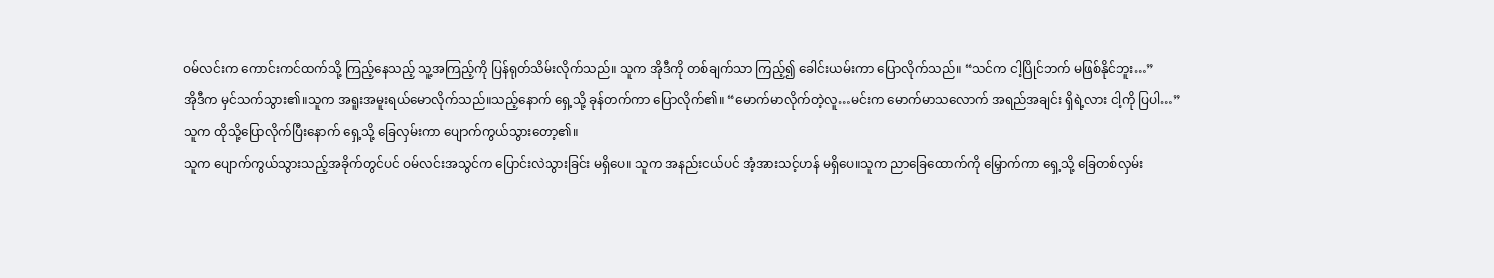ဝမ်လင်းက ကောင်းကင်ထက်သို့ ကြည့်နေသည့် သူ့အကြည့်ကို ပြန်ရုတ်သိမ်းလိုက်သည်။ သူက အိုဒီကို တစ်ချက်သာ ကြည့်၍ ခေါင်းယမ်းကာ ပြောလိုက်သည်။ “သင်က ငါ့ပြိုင်ဘက် မဖြစ်နိုင်ဘူး…”
အိုဒီက မှင်သက်သွား၏။သူက အရူးအမူးရယ်မောလိုက်သည်။သည့်နောက် ရှေ့သို့ ခုန်တက်ကာ ပြောလိုက်၏။ “မောက်မာလိုက်တဲ့လူ…မင်းက မောက်မာသလောက် အရည်အချင်း ရှိရဲ့လား ငါ့ကို ပြပါ…”
သူက ထိုသို့ပြောလိုက်ပြီးနောက် ရှေ့သို့ ခြေလှမ်းကာ ပျောက်ကွယ်သွားတော့၏။
သူက ပျောက်ကွယ်သွားသည့်အခိုက်တွင်ပင် ဝမ်လင်းအသွင်က ပြောင်းလဲသွားခြင်း မရှိပေ။ သူက အနည်းငယ်ပင် အံ့အားသင့်ဟန် မရှိပေ။သူက ညာခြေထောက်ကို မြှောက်ကာ ရှေ့သို့ ခြေတစ်လှမ်း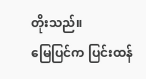တိုးသည်။
မြေပြင်က ပြင်းထန်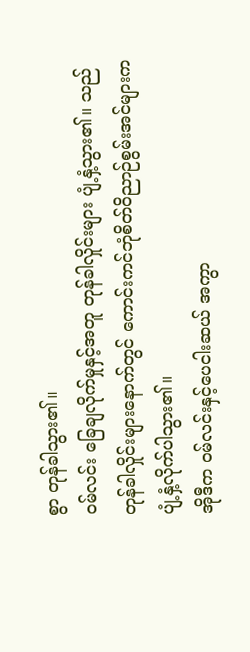စွာ တုန်ခါသွား၏။
ဝမ်လင်း ခြေချလိုက်မှုနှင့်အတူ တုန်ခါလှိုင်းများ ပျံ့နှံ့သွား၏။ သည်တုန်ခါလှိုင်းများနောက်တွင် ကောင်းကင်ဘုံစိတ်ဝိညာဉ်စွမ်းအင်များက ပျံ့နှံ့လိုက်ပါသွား၏။
အိုဒီက ဝမ်လင်းနှင့်ပေငါးဆယ် အကွာ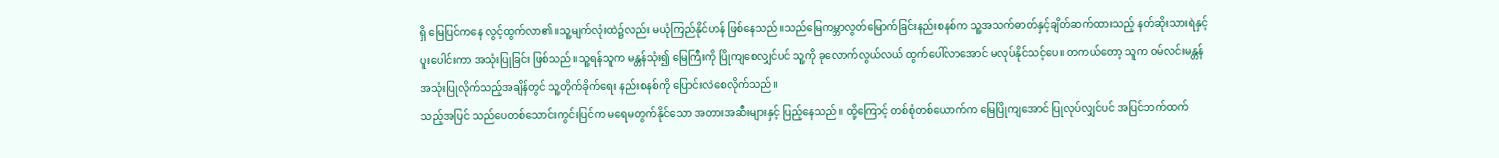ရှိ မြေပြင်ကနေ လွင့်ထွက်လာ၏။သူ့မျက်လုံးထဲ၌လည်း မယုံကြည်နိုင်ဟန် ဖြစ်နေသည်။သည်မြေကမ္ဘာလွတ်မြောက်ခြင်းနည်းစနစ်က သူ့အသက်ဓာတ်နှင့်ချိတ်ဆက်ထားသည့် နတ်ဆိုးသားရဲနှင့် ပူးပေါင်းကာ အသုံးပြုခြင်း ဖြစ်သည်။သူ့ရန်သူက မန္တန်သုံး၍ မြေကြီးကို ပြိုကျစေလျှင်ပင် သူ့ကို ခုလောက်လွယ်လယ် ထွက်ပေါ်လာအောင် မလုပ်နိုင်သင့်ပေ။ တကယ်တော့ သူက ဝမ်လင်းမန္တန်အသုံးပြုလိုက်သည့်အချိန်တွင် သူ့တိုက်ခိုက်ရေး နည်းစနစ်ကို ပြောင်းလဲစေလိုက်သည်။
သည့်အပြင် သည်ပေတစ်သောင်းကွင်းပြင်က မရေမတွက်နိုင်သော အတားအဆီးများနှင့် ပြည့်နေသည်။ ထို့ကြောင့် တစ်စုံတစ်ယောက်က မြေပြိုကျအောင် ပြုလုပ်လျှင်ပင် အပြင်ဘက်ထက်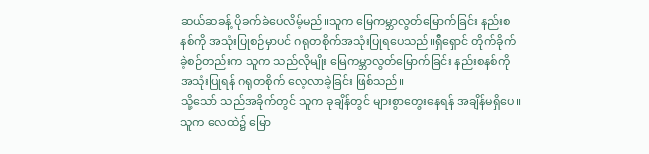ဆယ်ဆခန့် ပိုခက်ခဲပေလိမ့်မည်။သူက မြေကမ္ဘာလွတ်မြောက်ခြင်း နည်းစနစ်ကို အသုံးပြုစဉ်မှာပင် ဂရုတစိုက်အသုံးပြုရပေသည်။ရှီရှောင် တိုက်ခိုက်ခဲ့စဉ်တည်းက သူက သည်လိုမျိုး မြေကမ္ဘာလွတ်မြောက်ခြင်း နည်းစနစ်ကို အသုံးပြုရန် ဂရုတစိုက် လေ့လာခဲ့ခြင်း ဖြစ်သည်။
သို့သော် သည်အခိုက်တွင် သူက ခုချိန်တွင် များစွာတွေးနေရန် အချိန်မရှိပေ။သူက လေထဲ၌ မြော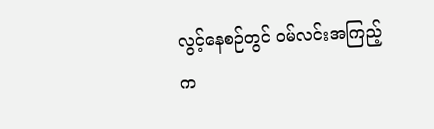လွင့်နေစဉ်တွင် ဝမ်လင်းအကြည့်က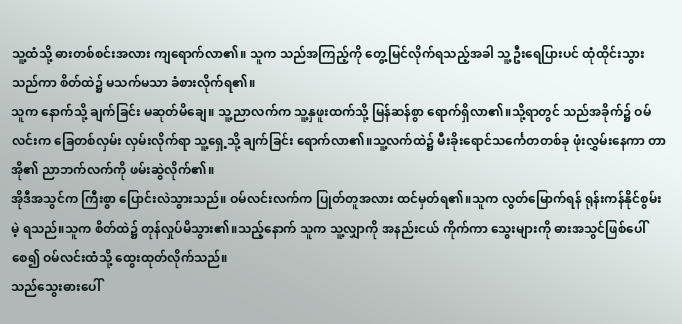သူ့ထံသို့ ဓားတစ်စင်းအလား ကျရောက်လာ၏။ သူက သည်အကြည့်ကို တွေ့မြင်လိုက်ရသည့်အခါ သူ့ဦးရေပြားပင် ထုံထိုင်းသွားသည်ကာ စိတ်ထဲ၌ မသက်မသာ ခံစားလိုက်ရ၏။
သူက နောက်သို့ ချက်ခြင်း မဆုတ်မိချေ။ သူ့ညာလက်က သူ့နှဖူးထက်သို့ မြန်ဆန်စွာ ရောက်ရှိလာ၏။သို့ရာတွင် သည်အခိုက်၌ ဝမ်လင်းက ခြေတစ်လှမ်း လှမ်းလိုက်ရာ သူ့ရှေ့သို့ ချက်ခြင်း ရောက်လာ၏။သူ့လက်ထဲ၌ မီးခိုးရောင်သင်္ကေတတစ်ခု ဖုံးလွှမ်းနေကာ တာအို၏ ညာဘက်လက်ကို ဖမ်းဆွဲလိုက်၏။
အိုဒီအသွင်က ကြီးစွာ ပြောင်းလဲသွားသည်။ ဝမ်လင်းလက်က ပြုတ်တူအလား ထင်မှတ်ရ၏။သူက လွတ်မြောက်ရန် ရုန်းကန်နိုင်စွမ်းမဲ့ ရသည်။သူက စိတ်ထဲ၌ တုန်လှုပ်မိသွား၏။သည့်နောက် သူက သူ့လျှာကို အနည်းငယ် ကိုက်ကာ သွေးများကို ဓားအသွင်ဖြစ်ပေါ်စေ၍ ဝမ်လင်းထံသို့ ထွေးထုတ်လိုက်သည်။
သည်သွေးဓားပေါ်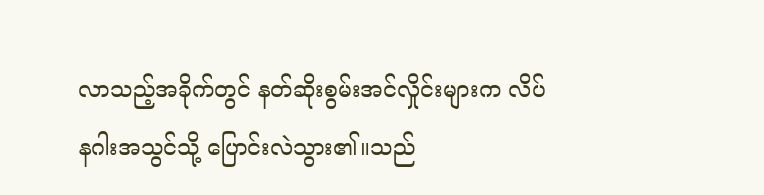လာသည့်အခိုက်တွင် နတ်ဆိုးစွမ်းအင်လှိုင်းများက လိပ်နဂါးအသွင်သို့ ပြောင်းလဲသွား၏။သည်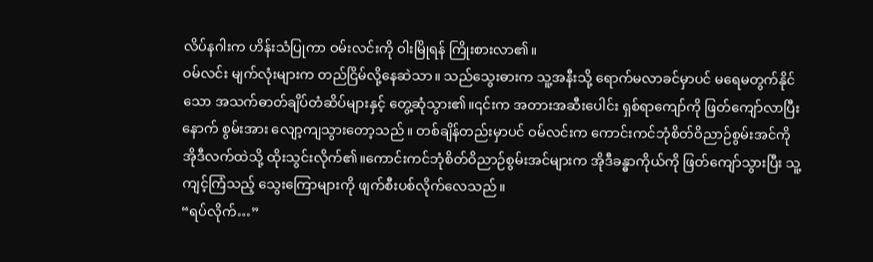လိပ်နဂါးက ဟိန်းသံပြုကာ ဝမ်းလင်းကို ဝါးမြိုရန် ကြိုးစားလာ၏။
ဝမ်လင်း မျက်လုံးများက တည်ငြိမ်လို့နေဆဲသာ။ သည်သွေးဓားက သူ့အနီးသို့ ရောက်မလာခင်မှာပင် မရေမတွက်နိုင်သော အသက်ဓာတ်ချိပ်တံဆိပ်များနှင့် တွေ့ဆုံသွား၏။၎င်းက အတားအဆီးပေါင်း ရှစ်ရာကျော်ကို ဖြတ်ကျော်လာပြီးနောက် စွမ်းအား လျော့ကျသွားတော့သည်။ တစ်ချိန်တည်းမှာပင် ဝမ်လင်းက ကောင်းကင်ဘုံစိတ်ဝိညာဉ်စွမ်းအင်ကို အိုဒီလက်ထဲသို့ ထိုးသွင်းလိုက်၏။ကောင်းကင်ဘုံစိတ်ဝိညာဉ်စွမ်းအင်များက အိုဒီခန္ဓာကိုယ်ကို ဖြတ်ကျော်သွားပြီး သူ့ကျင့်ကြံသည့် သွေးကြောများကို ဖျက်စီးပစ်လိုက်လေသည်။
“ရပ်လိုက်…”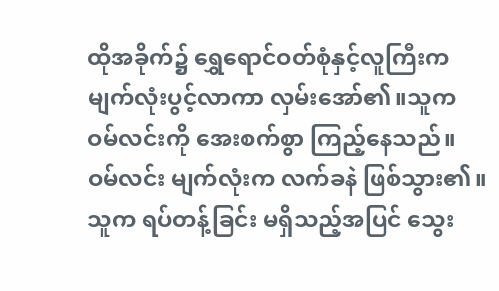ထိုအခိုက်၌ ရွှေရောင်ဝတ်စုံနှင့်လူကြီးက မျက်လုံးပွင့်လာကာ လှမ်းအော်၏။သူက ဝမ်လင်းကို အေးစက်စွာ ကြည့်နေသည်။
ဝမ်လင်း မျက်လုံးက လက်ခနဲ ဖြစ်သွား၏။သူက ရပ်တန့်ခြင်း မရှိသည့်အပြင် သွေး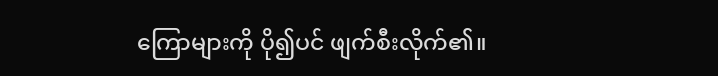ကြောများကို ပို၍ပင် ဖျက်စီးလိုက်၏။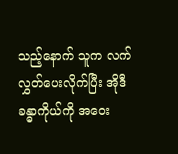သည့်နောက် သူက လက်လွှတ်ပေးလိုက်ပြီး အိုဒီခန္ဓာကိုယ်ကို အဝေး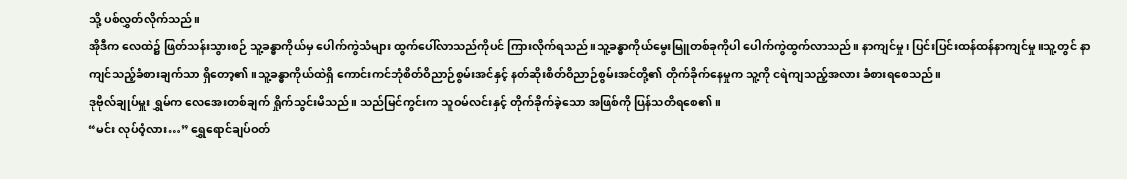သို့ ပစ်လွှတ်လိုက်သည်။
အိုဒီက လေထဲ၌ ဖြတ်သန်းသွားစဉ် သူ့ခန္ဓာကိုယ်မှ ပေါက်ကွဲသံများ ထွက်ပေါ်လာသည်ကိုပင် ကြားလိုက်ရသည်။သူ့ခန္ဓာကိုယ်မွေးမြူတစ်ခုကိုပါ ပေါက်ကွဲထွက်လာသည်။ နာကျင်မှု၊ ပြင်းပြင်းထန်ထန်နာကျင်မှု။သူ့တွင် နာကျင်သည့်ခံစားချက်သာ ရှိတော့၏။သူ့ခန္ဓာကိုယ်ထဲရှိ ကောင်းကင်ဘုံစိတ်ဝိညာဉ်စွမ်းအင်နှင့် နတ်ဆိုးစိတ်ဝိညာဉ်စွမ်းအင်တို့၏ တိုက်ခိုက်နေမှုက သူ့ကို ငရဲကျသည့်အလား ခံစားရစေသည်။
ဒုဗိုလ်ချုပ်မှူး ရွှမ်က လေအေးတစ်ချက် ရှိုက်သွင်းမိသည်။ သည်မြင်ကွင်းက သူဝမ်လင်းနှင့် တိုက်ခိုက်ခဲ့သော အဖြစ်ကို ပြန်သတိရစေ၏။
“မင်း လုပ်ဝံ့လား…” ရွှေရောင်ချပ်ဝတ်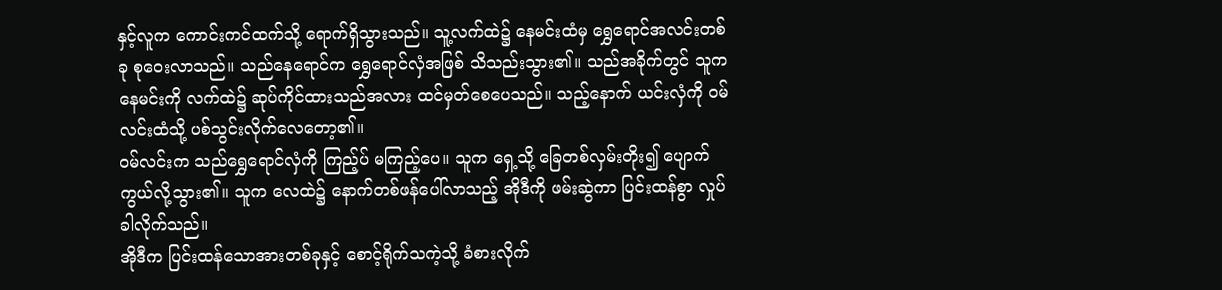နှင့်လူက ကောင်းကင်ထက်သို့ ရောက်ရှိသွားသည်။ သူ့လက်ထဲ၌ နေမင်းထံမှ ရွှေရောင်အလင်းတစ်ခု စုဝေးလာသည်။ သည်နေရောင်က ရွှေရောင်လှံအဖြစ် သိသည်းသွား၏။ သည်အခိုက်တွင် သူက နေမင်းကို လက်ထဲ၌ ဆုပ်ကိုင်ထားသည်အလား ထင်မှတ်စေပေသည်။ သည့်နောက် ယင်းလှံကို ဝမ်လင်းထံသို့ ပစ်သွင်းလိုက်လေတော့၏။
ဝမ်လင်းက သည်ရွှေရောင်လှံကို ကြည့်ပ် မကြည့်ပေ။ သူက ရှေ့သို့ ခြေတစ်လှမ်းတိုး၍ ပျောက်ကွယ်လို့သွား၏။ သူက လေထဲ၌ နောက်တစ်ဖန်ပေါ်လာသည့် အိုဒီကို ဖမ်းဆွဲကာ ပြင်းထန်စွာ လှုပ်ခါလိုက်သည်။
အိုဒီက ပြင်းထန်သောအားတစ်ခုနှင့် စောင့်ရိုက်သကဲ့သို့ ခံစားလိုက်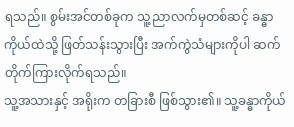ရသည်။ စွမ်းအင်တစ်ခုက သူ့ညာလက်မှတစ်ဆင့် ခန္ဓာကိုယ်ထဲသို့ ဖြတ်သန်းသွားပြီး အက်ကွဲသံများကိုပါ ဆက်တိုက်ကြားလိုက်ရသည်။
သူ့အသားနှင့် အရိုးက တခြားစီ ဖြစ်သွား၏။ သူ့ခန္ဓာကိုယ်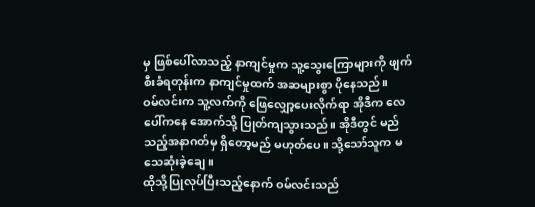မှ ဖြစ်ပေါ်လာသည့် နာကျင်မှုက သူ့သွေးကြောများကို ဖျက်စီးခံရတုန်းက နာကျင်မှုထက် အဆများစွာ ပိုနေသည်။
ဝမ်လင်းက သူ့လက်ကို ဖြေလျှော့ပေးလိုက်ရာ အိုဒီက လေပေါ်ကနေ အောက်သို့ ပြုတ်ကျသွားသည်။ အိုဒီတွင် မည်သည့်အနာဂတ်မှ ရှိတော့မည် မဟုတ်ပေ။ သို့သော်သူက မသေဆုံးခဲ့ချေ။
ထိုသို့ပြုလုပ်ပြီးသည့်နောက် ဝမ်လင်းသည်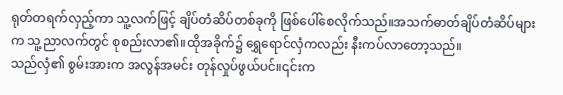ရုတ်တရက်လှည့်ကာ သူ့လက်ဖြင့် ချိပ်တံဆိပ်တစ်ခုကို ဖြစ်ပေါ်စေလိုက်သည်။အသက်ဓာတ်ချိပ်တံဆိပ်များက သူ့ညာလက်တွင် စုစည်းလာ၏။ထိုအခိုက်၌ ရွှေရောင်လှံကလည်း နီးကပ်လာတော့သည်။
သည်လှံ၏ စွမ်းအားက အလွန်အမင်း တုန်လှုပ်ဖွယ်ပင်။၎င်းက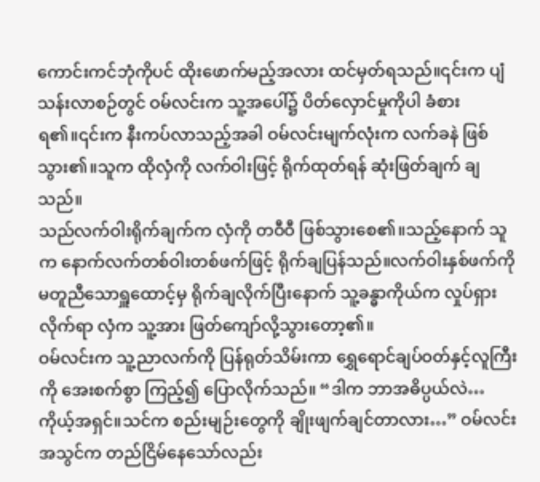ကောင်းကင်ဘုံကိုပင် ထိုးဖောက်မည့်အလား ထင်မှတ်ရသည်။၎င်းက ပျံသန်းလာစဉ်တွင် ဝမ်လင်းက သူ့အပေါ်၌ ပိတ်လှောင်မှုကိုပါ ခံစားရ၏။၎င်းက နီးကပ်လာသည့်အခါ ဝမ်လင်းမျက်လုံးက လက်ခနဲ ဖြစ်သွား၏။သူက ထိုလှံကို လက်ဝါးဖြင့် ရိုက်ထုတ်ရန် ဆုံးဖြတ်ချက် ချသည်။
သည်လက်ဝါးရိုက်ချက်က လှံကို တဝီဝီ ဖြစ်သွားစေ၏။သည့်နောက် သူက နောက်လက်တစ်ဝါးတစ်ဖက်ဖြင့် ရိုက်ချပြန်သည်။လက်ဝါးနှစ်ဖက်ကို မတူညီသောရှူထောင့်မှ ရိုက်ချလိုက်ပြီးနောက် သူ့ခန္ဓာကိုယ်က လှုပ်ရှားလိုက်ရာ လှံက သူ့အား ဖြတ်ကျော်လို့သွားတော့၏။
ဝမ်လင်းက သူ့ညာလက်ကို ပြန်ရုတ်သိမ်းကာ ရွှေရောင်ချပ်ဝတ်နှင့်လူကြီးကို အေးစက်စွာ ကြည့်၍ ပြောလိုက်သည်။ “ဒါက ဘာအဓိပ္ပယ်လဲ…ကိုယ့်အရှင်။သင်က စည်းမျဉ်းတွေကို ချိုးဖျက်ချင်တာလား…” ဝမ်လင်းအသွင်က တည်ငြိမ်နေသော်လည်း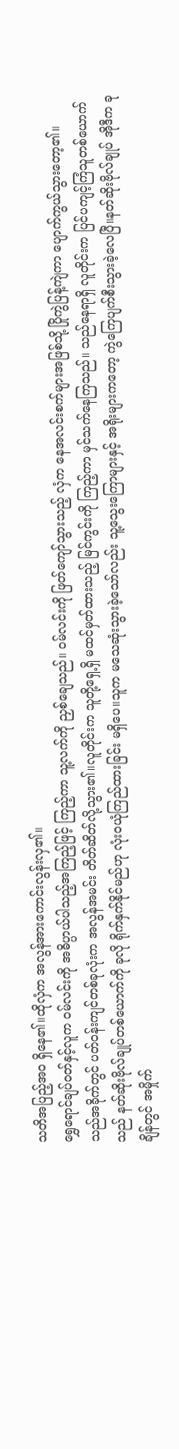သတိအပြည့်အဝ ရှိနေ၏။ထိုလှံက အလွန်အားကောင်းလွန်းလှ၏။
ရွှေရောင်ချပ်ဝတ်နှင့်လူက ဝမ်လင်းကို အဓိပ္ပာယ်ပါသည့်အကြည့်ဖြင့် ကြည့်ကာ သူ့လက်ကို ညှစ်ချေသည်။ ဝမ်လင်းကို ဖြတ်ကျော်သွားသည့် လှံက နေအလင်းစက်များအဖြစ်သို့ ပြိုကွဲပြန့်ကျဲကာ ပျောက်ကွယ်သွားတော့၏။
သည်အခိုက်တွင် ပတ်ဝန်းကျင်တစ်ခုလုံးက အလွန်အမင်း တိတ်ဆိတ်လို့သွား၏။လူတိုင်းက သူတို့ရှေ့ရှိ မထင်မှတ်ထားသည့် မြင်ကွင်းကို ကြည့်ကာ မှင်သက်နေကြသည်။ သည်နေရာရှိ လူတိုင်းက ပြင်ပကျင့်ကြံသူတစ်ယောက်သည် နတ်ဆိုးဗိုလ်ချုပ်တစ်ယောက်ကို ခုလို ရိုက်နှက်နိုင်မည်ဟု လုံးဝယုံကြည်ထားခြင်း မရှိပေ။သူက မသေဆုံးသွားခဲ့သော်လည်း သူ့သွေးကြောများနှင့် အရိုးများကတော့ ကွဲကြေပျက်စီးသွားခဲ့လေပြီ။နတ်ဆိုးဗိုလ်ချုပ် အိုဒီက ခုချိန်တွင် အမှိုက်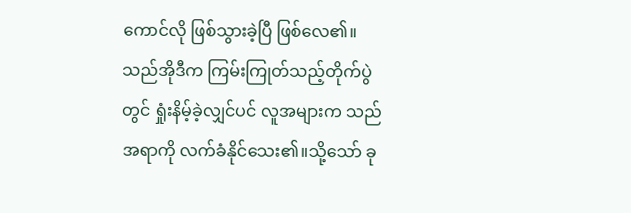ကောင်လို ဖြစ်သွားခဲ့ပြီ ဖြစ်လေ၏။
သည်အိုဒီက ကြမ်းကြုတ်သည့်တိုက်ပွဲတွင် ရှုံးနိမ့်ခဲ့လျှင်ပင် လူအများက သည်အရာကို လက်ခံနိုင်သေး၏။သို့သော် ခု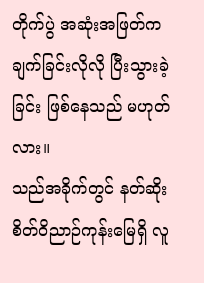တိုက်ပွဲ အဆုံးအဖြတ်က ချက်ခြင်းလိုလို ပြီးသွားခဲ့ခြင်း ဖြစ်နေသည် မဟုတ်လား။
သည်အခိုက်တွင် နတ်ဆိုးစိတ်ဝိညာဉ်ကုန်းမြေရှိ လူ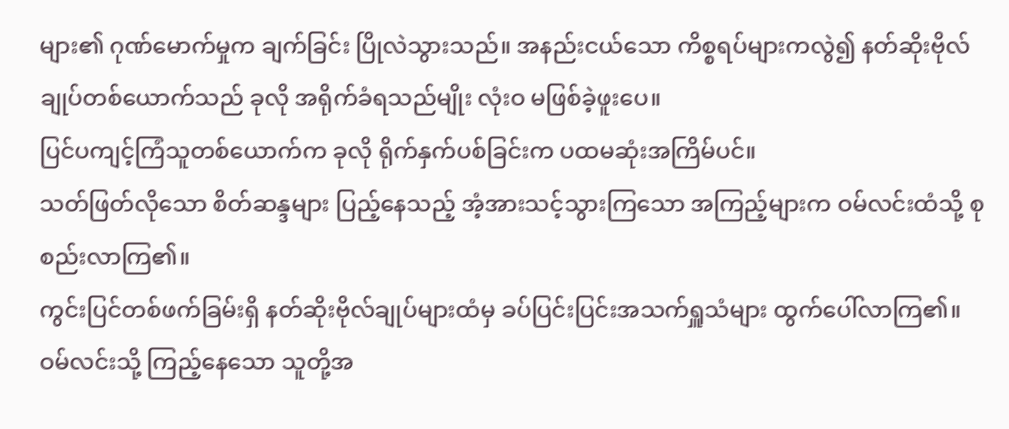များ၏ ဂုဏ်မောက်မှုက ချက်ခြင်း ပြိုလဲသွားသည်။ အနည်းငယ်သော ကိစ္စရပ်များကလွဲ၍ နတ်ဆိုးဗိုလ်ချုပ်တစ်ယောက်သည် ခုလို အရိုက်ခံရသည်မျိုး လုံးဝ မဖြစ်ခဲ့ဖူးပေ။
ပြင်ပကျင့်ကြံသူတစ်ယောက်က ခုလို ရိုက်နှက်ပစ်ခြင်းက ပထမဆုံးအကြိမ်ပင်။
သတ်ဖြတ်လိုသော စိတ်ဆန္ဒများ ပြည့်နေသည့် အံ့အားသင့်သွားကြသော အကြည့်များက ဝမ်လင်းထံသို့ စုစည်းလာကြ၏။
ကွင်းပြင်တစ်ဖက်ခြမ်းရှိ နတ်ဆိုးဗိုလ်ချုပ်များထံမှ ခပ်ပြင်းပြင်းအသက်ရှူသံများ ထွက်ပေါ်လာကြ၏။ ဝမ်လင်းသို့ ကြည့်နေသော သူတို့အ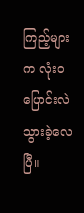ကြည့်များက လုံးဝ ပြောင်းလဲသွားခဲ့လေပြီ။